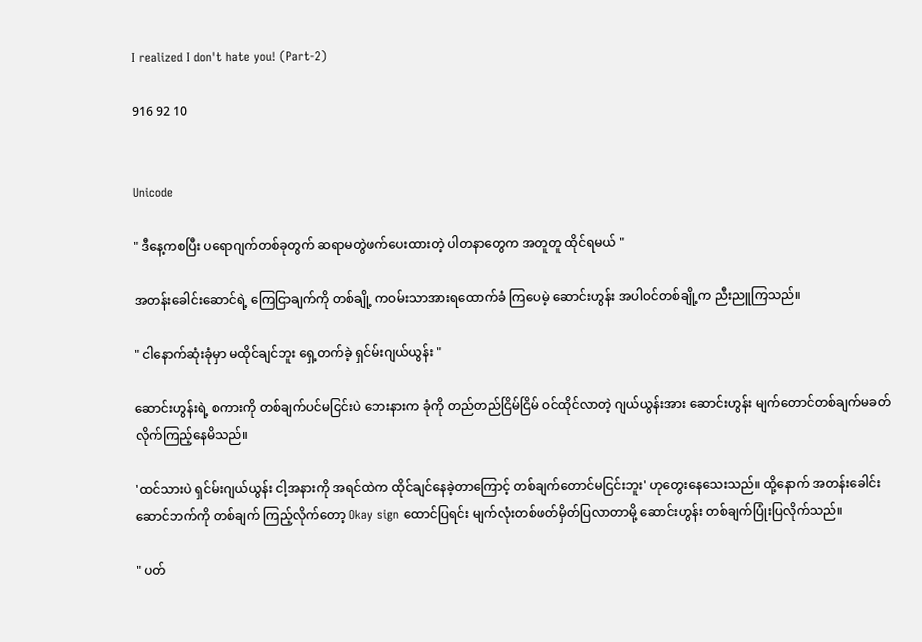I realized I don't hate you! (Part-2)

916 92 10


Unicode

" ဒီနေ့ကစပြီး ပရောဂျက်တစ်ခုတွက် ဆရာမတွဲဖက်ပေးထားတဲ့ ပါတနာတွေက အတူတူ ထိုင်ရမယ် "

အတန်းခေါင်းဆောင်ရဲ့ ကြေငြာချက်ကို တစ်ချို့ ကဝမ်းသာအားရထောက်ခံ ကြပေမဲ့ ဆောင်းဟွန်း အပါဝင်တစ်ချို့က ညီးညူကြသည်။

" ငါနောက်ဆုံးခုံမှာ မထိုင်ချင်ဘူး ရှေ့တက်ခဲ့ ရှင်မ်းဂျယ်ယွန်း "

ဆောင်းဟွန်းရဲ့ စကားကို တစ်ချက်ပင်မငြင်းပဲ ဘေးနားက ခုံကို တည်တည်ငြိမ်ငြိမ် ဝင်ထိုင်လာတဲ့ ဂျယ်ယွန်းအား ဆောင်းဟွန်း မျက်တောင်တစ်ချက်မခတ်လိုက်ကြည့်နေမိသည်။

'ထင်သားပဲ ရှင်မ်းဂျယ်ယွန်း ငါ့အနားကို အရင်ထဲက ထိုင်ချင်နေခဲ့တာကြောင့် တစ်ချက်တောင်မငြင်းဘူး' ဟုတွေးနေသေးသည်။ ထို့နောက် အတန်းခေါင်းဆောင်ဘက်ကို တစ်ချက် ကြည့်လိုက်တော့ Okay sign ထောင်ပြရင်း မျက်လုံးတစ်ဖတ်မှိတ်ပြလာတာမို့ ဆောင်းဟွန်း တစ်ချက်ပြုံးပြလိုက်သည်။

" ပတ်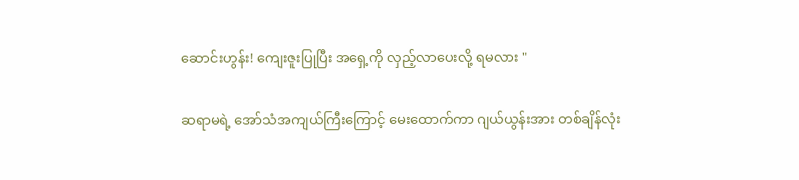ဆောင်းဟွန်း! ကျေးဇူးပြုပြီး အရှေ့ကို လှည့်လာပေးလို့ ရမလား "

ဆရာမရဲ့ အော်သံအကျယ်ကြီးကြောင့် မေးထောက်ကာ ဂျယ်ယွန်းအား တစ်ချိန်လုံး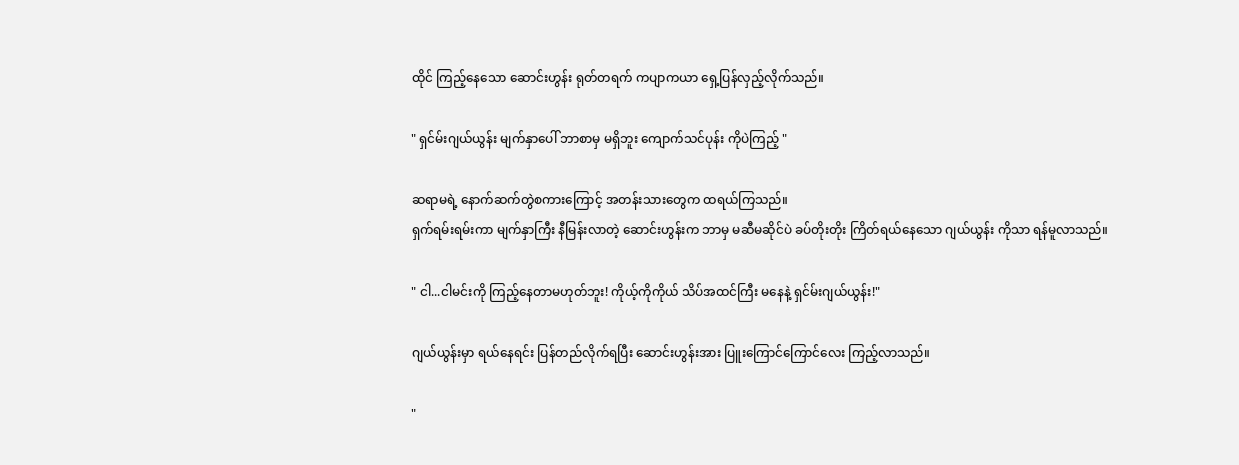ထိုင် ကြည့်နေသော ဆောင်းဟွန်း ရုတ်တရက် ကပျာကယာ ရှေ့ပြန်လှည့်လိုက်သည်။

" ရှင်မ်းဂျယ်ယွန်း မျက်နှာပေါ် ဘာစာမှ မရှိဘူး ကျောက်သင်ပုန်း ကိုပဲကြည့် "

ဆရာမရဲ့ နောက်ဆက်တွဲစကားကြောင့် အတန်းသားတွေက ထရယ်ကြသည်။
ရှက်ရမ်းရမ်းကာ မျက်နှာကြီး နီမြန်းလာတဲ့ ဆောင်းဟွန်းက ဘာမှ မဆီမဆိုင်ပဲ ခပ်တိုးတိုး ကြိတ်ရယ်နေသော ဂျယ်ယွန်း ကိုသာ ရန်မူလာသည်။

" ငါ...ငါမင်းကို ကြည့်နေတာမဟုတ်ဘူး! ကိုယ့်ကိုကိုယ် သိပ်အထင်ကြီး မနေနဲ့ ရှင်မ်းဂျယ်ယွန်း!"

ဂျယ်ယွန်းမှာ ရယ်နေရင်း ပြန်တည်လိုက်ရပြီး ဆောင်းဟွန်းအား ပြူးကြောင်ကြောင်လေး ကြည့်လာသည်။

"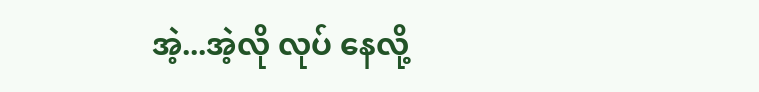အဲ့...အဲ့လို လုပ် နေလို့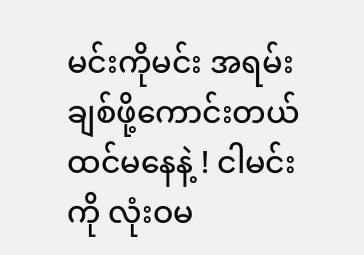မင်းကိုမင်း အရမ်းချစ်ဖို့ကောင်းတယ်ထင်မနေနဲ့ ! ငါမင်းကို လုံးဝမ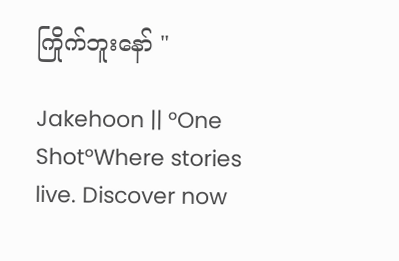ကြိုက်ဘူးနော် "

Jakehoon || °One Shot°Where stories live. Discover now